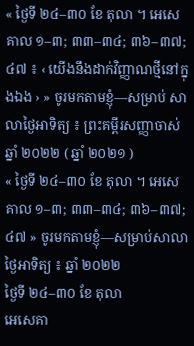« ថ្ងៃទី ២៤–៣០ ខែ តុលា ។ អេសេគាល ១–៣; ៣៣–៣៤; ៣៦–៣៧; ៤៧ ៖ ‹ យើងនឹងដាក់វិញ្ញាណថ្មីនៅក្នុងឯង › » ចូរមកតាមខ្ញុំ—សម្រាប់ សាលាថ្ងៃអាទិត្យ ៖ ព្រះគម្ពីរសញ្ញាចាស់ ឆ្នាំ ២០២២ ( ឆ្នាំ ២០២១ )
« ថ្ងៃទី ២៤–៣០ ខែ តុលា ។ អេសេគាល ១–៣; ៣៣–៣៤; ៣៦–៣៧; ៤៧ » ចូរមកតាមខ្ញុំ—សម្រាប់សាលាថ្ងៃអាទិត្យ ៖ ឆ្នាំ ២០២២
ថ្ងៃទី ២៤–៣០ ខែ តុលា
អេសេគា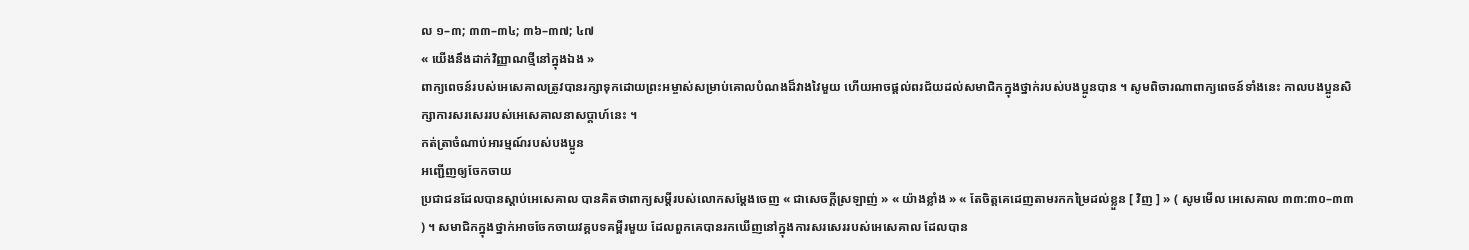ល ១–៣; ៣៣–៣៤; ៣៦–៣៧; ៤៧
« យើងនឹងដាក់វិញ្ញាណថ្មីនៅក្នុងឯង »
ពាក្យពេចន៍របស់អេសេគាលត្រូវបានរក្សាទុកដោយព្រះអម្ចាស់សម្រាប់គោលបំណងដ៏វាងវៃមួយ ហើយអាចផ្ដល់ពរជ័យដល់សមាជិកក្នុងថ្នាក់របស់បងប្អូនបាន ។ សូមពិចារណាពាក្យពេចន៍ទាំងនេះ កាលបងប្អូនសិក្សាការសរសេររបស់អេសេគាលនាសប្តាហ៍នេះ ។
កត់ត្រាចំណាប់អារម្មណ៍របស់បងប្អូន
អញ្ជើញឲ្យចែកចាយ
ប្រជាជនដែលបានស្ដាប់អេសេគាល បានគិតថាពាក្យសម្ដីរបស់លោកសម្ដែងចេញ « ជាសេចក្តីស្រឡាញ់ » « យ៉ាងខ្លាំង » « តែចិត្តគេដេញតាមរកកម្រៃដល់ខ្លួន [ វិញ ] » ( សូមមើល អេសេគាល ៣៣:៣០–៣៣ ) ។ សមាជិកក្នុងថ្នាក់អាចចែកចាយវគ្គបទគម្ពីរមួយ ដែលពួកគេបានរកឃើញនៅក្នុងការសរសេររបស់អេសេគាល ដែលបាន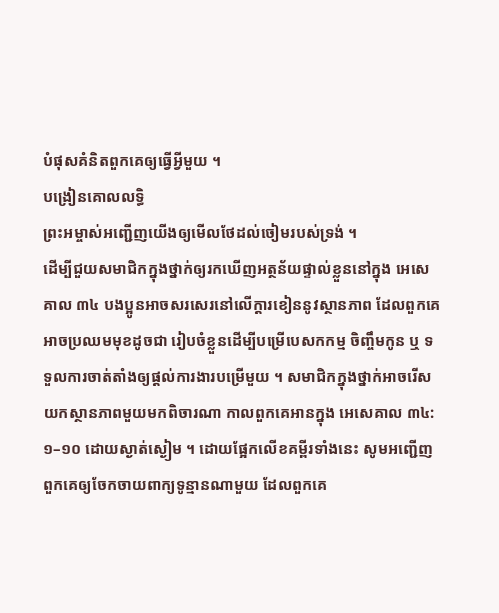បំផុសគំនិតពួកគេឲ្យធ្វើអ្វីមួយ ។
បង្រៀនគោលលទ្ធិ
ព្រះអម្ចាស់អញ្ជើញយើងឲ្យមើលថែដល់ចៀមរបស់ទ្រង់ ។
ដើម្បីជួយសមាជិកក្នុងថ្នាក់ឲ្យរកឃើញអត្ថន័យផ្ទាល់ខ្លួននៅក្នុង អេសេគាល ៣៤ បងប្អូនអាចសរសេរនៅលើក្ដារខៀននូវស្ថានភាព ដែលពួកគេអាចប្រឈមមុខដូចជា រៀបចំខ្លួនដើម្បីបម្រើបេសកកម្ម ចិញ្ចឹមកូន ឬ ទទួលការចាត់តាំងឲ្យផ្ដល់ការងារបម្រើមួយ ។ សមាជិកក្នុងថ្នាក់អាចរើសយកស្ថានភាពមួយមកពិចារណា កាលពួកគេអានក្នុង អេសេគាល ៣៤:១–១០ ដោយស្ងាត់ស្ងៀម ។ ដោយផ្អែកលើខគម្ពីរទាំងនេះ សូមអញ្ជើញពួកគេឲ្យចែកចាយពាក្យទូន្មានណាមួយ ដែលពួកគេ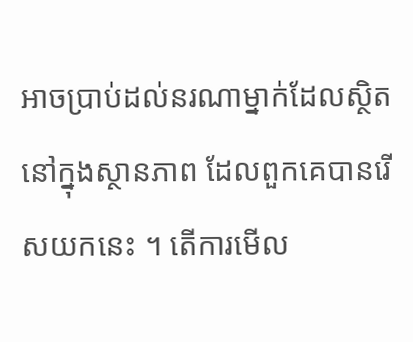អាចប្រាប់ដល់នរណាម្នាក់ដែលស្ថិតនៅក្នុងស្ថានភាព ដែលពួកគេបានរើសយកនេះ ។ តើការមើល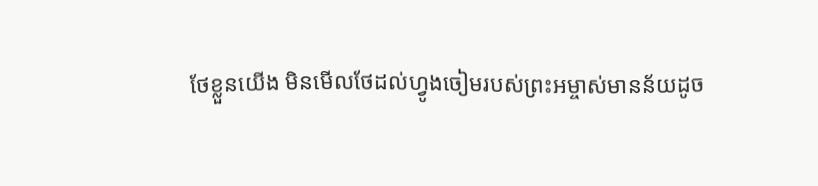ថែខ្លួនយើង មិនមើលថែដល់ហ្វូងចៀមរបស់ព្រះអម្ចាស់មានន័យដូច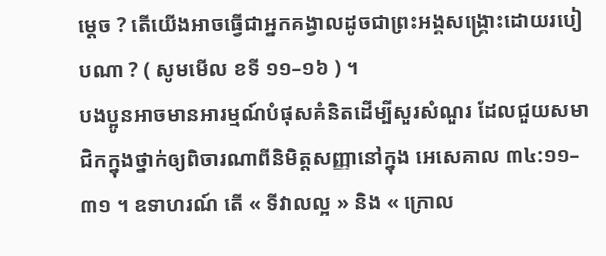ម្ដេច ? តើយើងអាចធ្វើជាអ្នកគង្វាលដូចជាព្រះអង្គសង្គ្រោះដោយរបៀបណា ? ( សូមមើល ខទី ១១–១៦ ) ។
បងប្អូនអាចមានអារម្មណ៍បំផុសគំនិតដើម្បីសួរសំណួរ ដែលជួយសមាជិកក្នុងថ្នាក់ឲ្យពិចារណាពីនិមិត្តសញ្ញានៅក្នុង អេសេគាល ៣៤:១១–៣១ ។ ឧទាហរណ៍ តើ « ទីវាលល្អ » និង « ក្រោល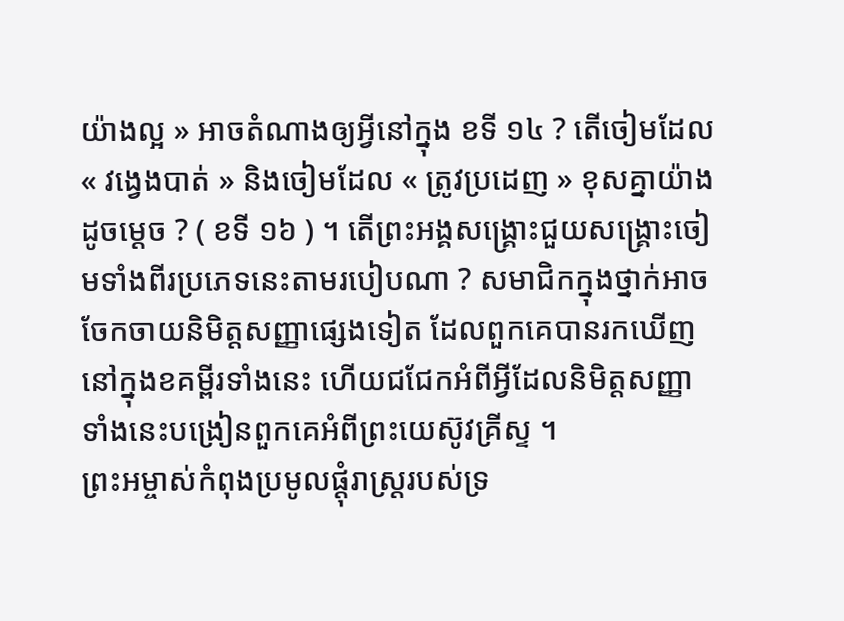យ៉ាងល្អ » អាចតំណាងឲ្យអ្វីនៅក្នុង ខទី ១៤ ? តើចៀមដែល « វង្វេងបាត់ » និងចៀមដែល « ត្រូវប្រដេញ » ខុសគ្នាយ៉ាងដូចម្ដេច ? ( ខទី ១៦ ) ។ តើព្រះអង្គសង្គ្រោះជួយសង្គ្រោះចៀមទាំងពីរប្រភេទនេះតាមរបៀបណា ? សមាជិកក្នុងថ្នាក់អាចចែកចាយនិមិត្តសញ្ញាផ្សេងទៀត ដែលពួកគេបានរកឃើញនៅក្នុងខគម្ពីរទាំងនេះ ហើយជជែកអំពីអ្វីដែលនិមិត្តសញ្ញាទាំងនេះបង្រៀនពួកគេអំពីព្រះយេស៊ូវគ្រីស្ទ ។
ព្រះអម្ចាស់កំពុងប្រមូលផ្ដុំរាស្រ្តរបស់ទ្រ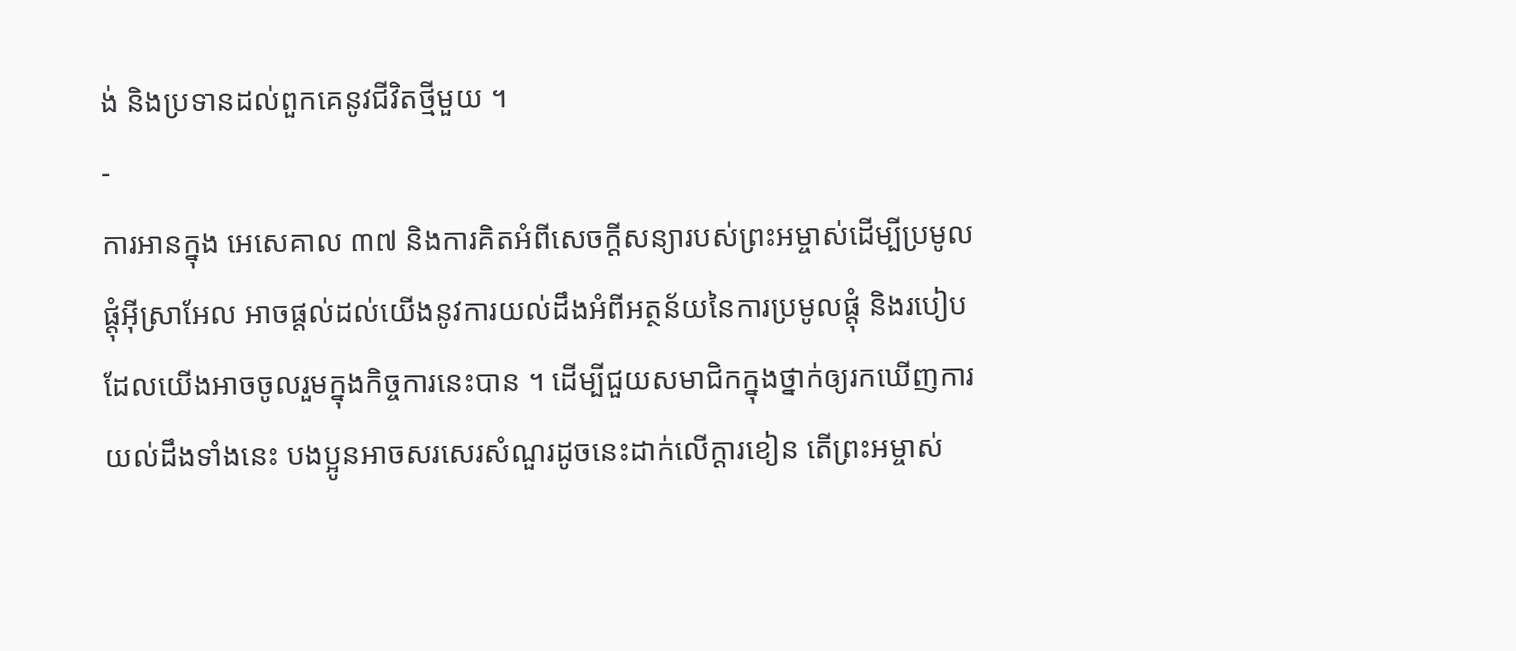ង់ និងប្រទានដល់ពួកគេនូវជីវិតថ្មីមួយ ។
-
ការអានក្នុង អេសេគាល ៣៧ និងការគិតអំពីសេចក្ដីសន្យារបស់ព្រះអម្ចាស់ដើម្បីប្រមូលផ្ដុំអ៊ីស្រាអែល អាចផ្ដល់ដល់យើងនូវការយល់ដឹងអំពីអត្ថន័យនៃការប្រមូលផ្ដុំ និងរបៀបដែលយើងអាចចូលរួមក្នុងកិច្ចការនេះបាន ។ ដើម្បីជួយសមាជិកក្នុងថ្នាក់ឲ្យរកឃើញការយល់ដឹងទាំងនេះ បងប្អូនអាចសរសេរសំណួរដូចនេះដាក់លើក្ដារខៀន តើព្រះអម្ចាស់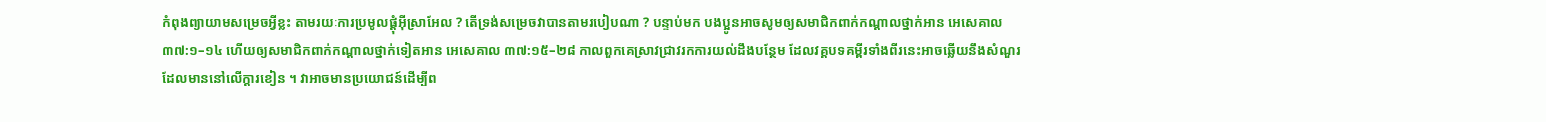កំពុងព្យាយាមសម្រេចអ្វីខ្លះ តាមរយៈការប្រមូលផ្ដុំអ៊ីស្រាអែល ? តើទ្រង់សម្រេចវាបានតាមរបៀបណា ? បន្ទាប់មក បងប្អូនអាចសូមឲ្យសមាជិកពាក់កណ្ដាលថ្នាក់អាន អេសេគាល ៣៧:១–១៤ ហើយឲ្យសមាជិកពាក់កណ្ដាលថ្នាក់ទៀតអាន អេសេគាល ៣៧:១៥–២៨ កាលពួកគេស្រាវជ្រាវរកការយល់ដឹងបន្ថែម ដែលវគ្គបទគម្ពីរទាំងពីរនេះអាចឆ្លើយនឹងសំណួរដែលមាននៅលើក្ដារខៀន ។ វាអាចមានប្រយោជន៍ដើម្បីព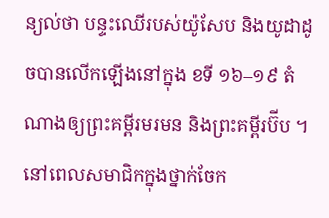ន្យល់ថា បន្ទះឈើរបស់យ៉ូសែប និងយូដាដូចបានលើកឡើងនៅក្នុង ខទី ១៦–១៩ តំណាងឲ្យព្រះគម្ពីរមរមន និងព្រះគម្ពីរប៊ីប ។ នៅពេលសមាជិកក្នុងថ្នាក់ចែក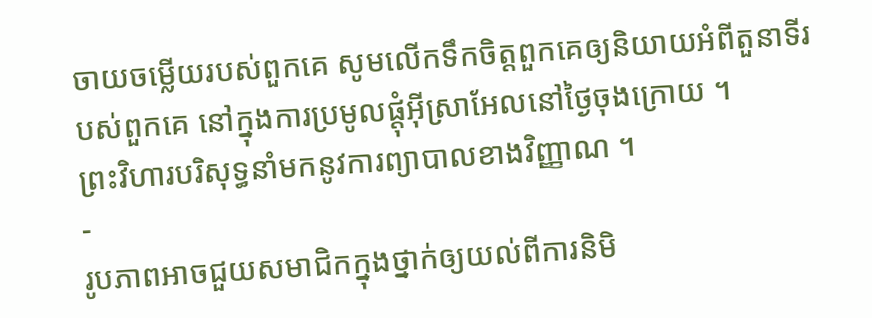ចាយចម្លើយរបស់ពួកគេ សូមលើកទឹកចិត្តពួកគេឲ្យនិយាយអំពីតួនាទីរបស់ពួកគេ នៅក្នុងការប្រមូលផ្ដុំអ៊ីស្រាអែលនៅថ្ងៃចុងក្រោយ ។
ព្រះវិហារបរិសុទ្ធនាំមកនូវការព្យាបាលខាងវិញ្ញាណ ។
-
រូបភាពអាចជួយសមាជិកក្នុងថ្នាក់ឲ្យយល់ពីការនិមិ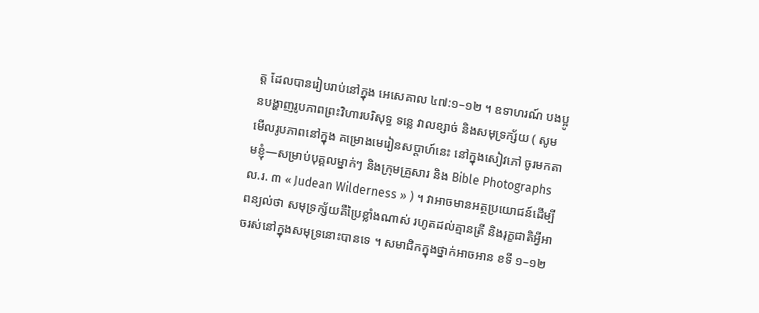ត្ត ដែលបានរៀបរាប់នៅក្នុង អេសេគាល ៤៧:១–១២ ។ ឧទាហរណ៍ បងប្អូនបង្ហាញរូបភាពព្រះវិហារបរិសុទ្ធ ទន្លេ វាលខ្សាច់ និងសមុទ្រក្ស័យ ( សូមមើលរូបភាពនៅក្នុង គម្រោងមេរៀនសប្ដាហ៍នេះ នៅក្នុងសៀវភៅ ចូរមកតាមខ្ញុំ—សម្រាប់បុគ្គលម្នាក់ៗ និងក្រុមគ្រួសារ និង Bible Photographs ល.រ. ៣ « Judean Wilderness » ) ។ វាអាចមានអត្ថប្រយោជន៍ដើម្បីពន្យល់ថា សមុទ្រក្ស័យគឺប្រៃខ្លាំងណាស់ រហូតដល់គ្មានត្រី និងរុក្ខជាតិអ្វីអាចរស់នៅក្នុងសមុទ្រនោះបានទេ ។ សមាជិកក្នុងថ្នាក់អាចអាន ខទី ១–១២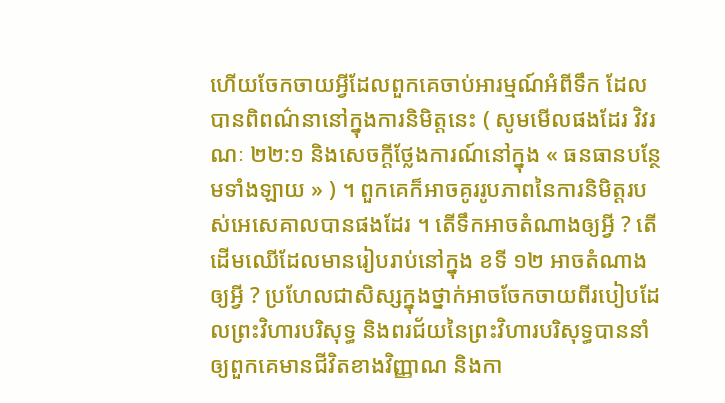ហើយចែកចាយអ្វីដែលពួកគេចាប់អារម្មណ៍អំពីទឹក ដែលបានពិពណ៌នានៅក្នុងការនិមិត្តនេះ ( សូមមើលផងដែរ វិវរណៈ ២២:១ និងសេចក្ដីថ្លែងការណ៍នៅក្នុង « ធនធានបន្ថែមទាំងឡាយ » ) ។ ពួកគេក៏អាចគូររូបភាពនៃការនិមិត្តរបស់អេសេគាលបានផងដែរ ។ តើទឹកអាចតំណាងឲ្យអ្វី ? តើដើមឈើដែលមានរៀបរាប់នៅក្នុង ខទី ១២ អាចតំណាងឲ្យអ្វី ? ប្រហែលជាសិស្សក្នុងថ្នាក់អាចចែកចាយពីរបៀបដែលព្រះវិហារបរិសុទ្ធ និងពរជ័យនៃព្រះវិហារបរិសុទ្ធបាននាំឲ្យពួកគេមានជីវិតខាងវិញ្ញាណ និងកា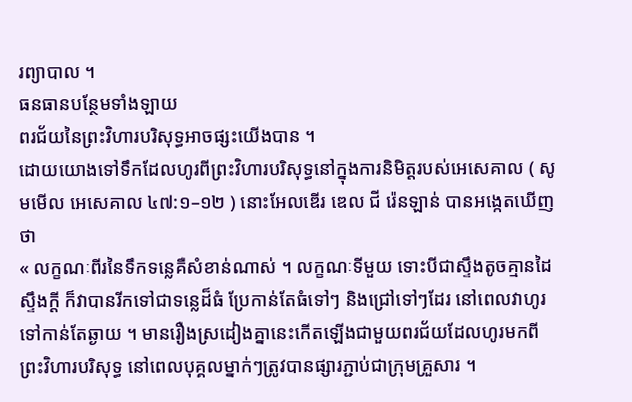រព្យាបាល ។
ធនធានបន្ថែមទាំងឡាយ
ពរជ័យនៃព្រះវិហារបរិសុទ្ធអាចផ្សះយើងបាន ។
ដោយយោងទៅទឹកដែលហូរពីព្រះវិហារបរិសុទ្ធនៅក្នុងការនិមិត្តរបស់អេសេគាល ( សូមមើល អេសេគាល ៤៧:១–១២ ) នោះអែលឌើរ ឌេល ជី រ៉េនឡាន់ បានអង្កេតឃើញថា
« លក្ខណៈពីរនៃទឹកទន្លេគឺសំខាន់ណាស់ ។ លក្ខណៈទីមួយ ទោះបីជាស្ទឹងតូចគ្មានដៃស្ទឹងក្តី ក៏វាបានរីកទៅជាទន្លេដ៏ធំ ប្រែកាន់តែធំទៅៗ និងជ្រៅទៅៗដែរ នៅពេលវាហូរទៅកាន់តែឆ្ងាយ ។ មានរឿងស្រដៀងគ្នានេះកើតឡើងជាមួយពរជ័យដែលហូរមកពីព្រះវិហារបរិសុទ្ធ នៅពេលបុគ្គលម្នាក់ៗត្រូវបានផ្សារភ្ជាប់ជាក្រុមគ្រួសារ ។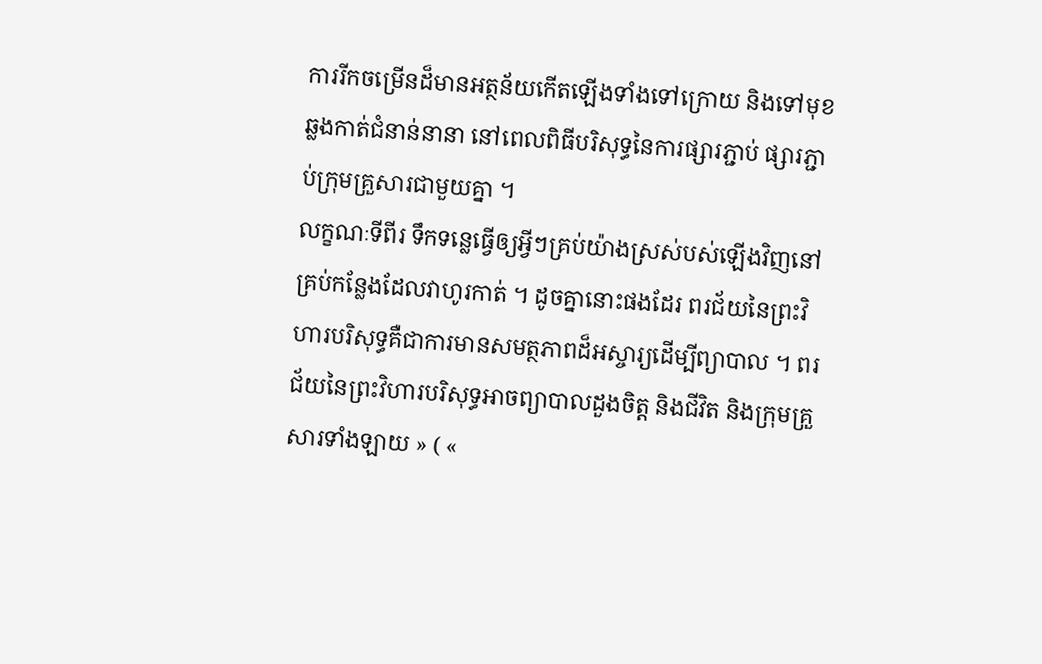ការរីកចម្រើនដ៏មានអត្ថន័យកើតឡើងទាំងទៅក្រោយ និងទៅមុខឆ្លងកាត់ជំនាន់នានា នៅពេលពិធីបរិសុទ្ធនៃការផ្សារភ្ជាប់ ផ្សារភ្ជាប់ក្រុមគ្រួសារជាមួយគ្នា ។
លក្ខណៈទីពីរ ទឹកទន្លេធ្វើឲ្យអ្វីៗគ្រប់យ៉ាងស្រស់បស់ឡើងវិញនៅគ្រប់កន្លែងដែលវាហូរកាត់ ។ ដូចគ្នានោះផងដែរ ពរជ័យនៃព្រះវិហារបរិសុទ្ធគឺជាការមានសមត្ថភាពដ៏អស្ចារ្យដើម្បីព្យាបាល ។ ពរជ័យនៃព្រះវិហារបរិសុទ្ធអាចព្យាបាលដួងចិត្ត និងជីវិត និងក្រុមគ្រួសារទាំងឡាយ » ( «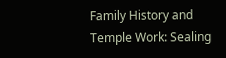Family History and Temple Work: Sealing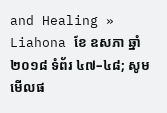and Healing » Liahona ខែ ឧសភា ឆ្នាំ ២០១៨ ទំព័រ ៤៧–៤៨; សូមមើលផ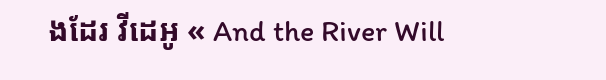ងដែរ វីដេអូ « And the River Will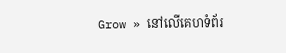Grow » នៅលើគេហទំព័រ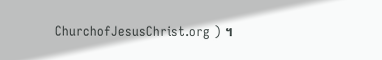ChurchofJesusChrist.org ) ។